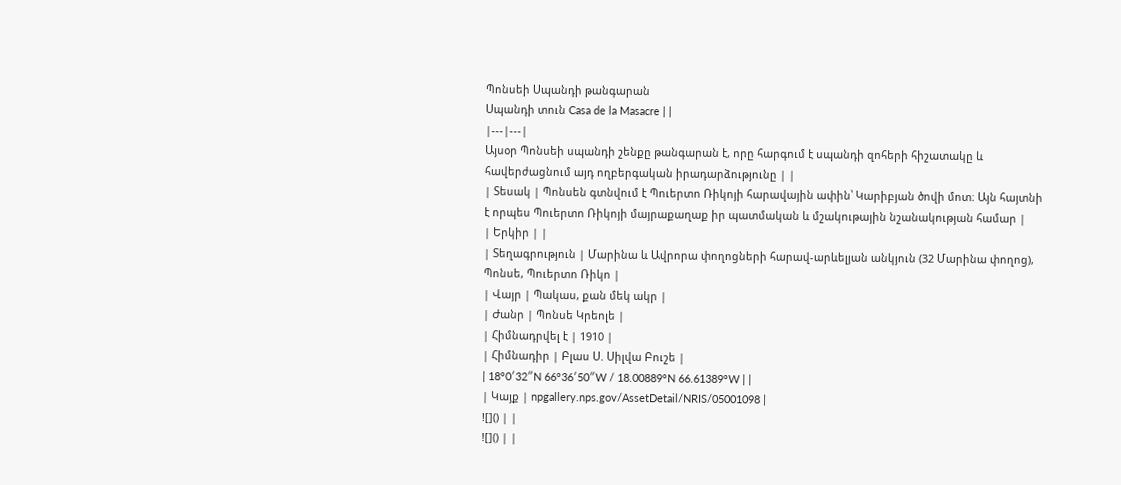Պոնսեի Սպանդի թանգարան
Սպանդի տուն Casa de la Masacre | |
|---|---|
Այսօր Պոնսեի սպանդի շենքը թանգարան է, որը հարգում է սպանդի զոհերի հիշատակը և հավերժացնում այդ ողբերգական իրադարձությունը | |
| Տեսակ | Պոնսեն գտնվում է Պուերտո Ռիկոյի հարավային ափին՝ Կարիբյան ծովի մոտ։ Այն հայտնի է որպես Պուերտո Ռիկոյի մայրաքաղաք իր պատմական և մշակութային նշանակության համար |
| Երկիր | |
| Տեղագրություն | Մարինա և Ավրորա փողոցների հարավ-արևելյան անկյուն (32 Մարինա փողոց), Պոնսե, Պուերտո Ռիկո |
| Վայր | Պակաս, քան մեկ ակր |
| Ժանր | Պոնսե Կրեոլե |
| Հիմնադրվել է | 1910 |
| Հիմնադիր | Բլաս Ս. Սիլվա Բուշե |
| 18°0′32″N 66°36′50″W / 18.00889°N 66.61389°W | |
| Կայք | npgallery.nps.gov/AssetDetail/NRIS/05001098 |
![]() | |
![]() | |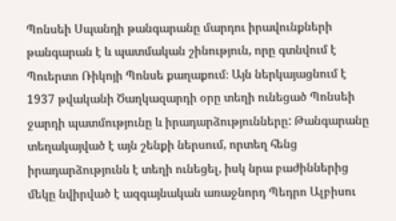Պոնսեի Սպանդի թանգարանը մարդու իրավունքների թանգարան է և պատմական շինություն, որը գտնվում է Պուերտո Ռիկոյի Պոնսե քաղաքում։ Այն ներկայացնում է 1937 թվականի Ծաղկազարդի օրը տեղի ունեցած Պոնսեի ջարդի պատմությունը և իրադարձությունները: Թանգարանը տեղակայված է այն շենքի ներսում, որտեղ հենց իրադարձությունն է տեղի ունեցել, իսկ նրա բաժիններից մեկը նվիրված է ազգայնական առաջնորդ Պեդրո Ալբիսու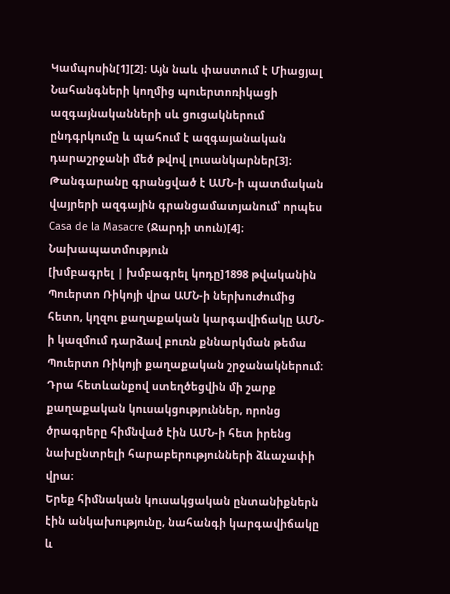Կամպոսին[1][2]։ Այն նաև փաստում է Միացյալ Նահանգների կողմից պուերտոռիկացի ազգայնականների սև ցուցակներում ընդգրկումը և պահում է ազգայանական դարաշրջանի մեծ թվով լուսանկարներ[3]։
Թանգարանը գրանցված է ԱՄՆ-ի պատմական վայրերի ազգային գրանցամատյանում՝ որպես Casa de la Masacre (Ջարդի տուն)[4]։
Նախապատմություն
[խմբագրել | խմբագրել կոդը]1898 թվականին Պուերտո Ռիկոյի վրա ԱՄՆ-ի ներխուժումից հետո, կղզու քաղաքական կարգավիճակը ԱՄՆ-ի կազմում դարձավ բուռն քննարկման թեմա Պուերտո Ռիկոյի քաղաքական շրջանակներում։ Դրա հետևանքով ստեղծեցվին մի շարք քաղաքական կուսակցություններ, որոնց ծրագրերը հիմնված էին ԱՄՆ-ի հետ իրենց նախընտրելի հարաբերությունների ձևաչափի վրա։
Երեք հիմնական կուսակցական ընտանիքներն էին անկախությունը, նահանգի կարգավիճակը և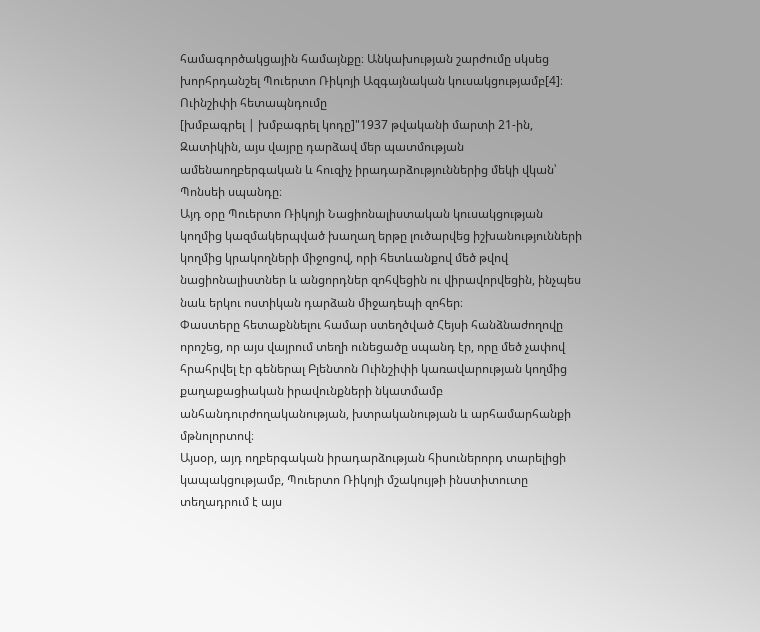համագործակցային համայնքը։ Անկախության շարժումը սկսեց խորհրդանշել Պուերտո Ռիկոյի Ազգայնական կուսակցությամբ[4]։
Ուինշիփի հետապնդումը
[խմբագրել | խմբագրել կոդը]"1937 թվականի մարտի 21-ին, Զատիկին, այս վայրը դարձավ մեր պատմության ամենաողբերգական և հուզիչ իրադարձություններից մեկի վկան՝ Պոնսեի սպանդը։
Այդ օրը Պուերտո Ռիկոյի Նացիոնալիստական կուսակցության կողմից կազմակերպված խաղաղ երթը լուծարվեց իշխանությունների կողմից կրակողների միջոցով, որի հետևանքով մեծ թվով նացիոնալիստներ և անցորդներ զոհվեցին ու վիրավորվեցին, ինչպես նաև երկու ոստիկան դարձան միջադեպի զոհեր։
Փաստերը հետաքննելու համար ստեղծված Հեյսի հանձնաժողովը որոշեց, որ այս վայրում տեղի ունեցածը սպանդ էր, որը մեծ չափով հրահրվել էր գեներալ Բլենտոն Ուինշիփի կառավարության կողմից քաղաքացիական իրավունքների նկատմամբ անհանդուրժողականության, խտրականության և արհամարհանքի մթնոլորտով։
Այսօր, այդ ողբերգական իրադարձության հիսուներորդ տարելիցի կապակցությամբ, Պուերտո Ռիկոյի մշակույթի ինստիտուտը տեղադրում է այս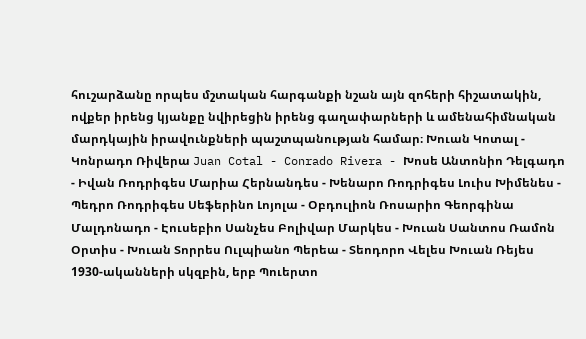հուշարձանը որպես մշտական հարգանքի նշան այն զոհերի հիշատակին, ովքեր իրենց կյանքը նվիրեցին իրենց գաղափարների և ամենահիմնական մարդկային իրավունքների պաշտպանության համար։ Խուան Կոտալ - Կոնրադո Ռիվերա Juan Cotal - Conrado Rivera - Խոսե Անտոնիո Դելգադո - Իվան Ռոդրիգես Մարիա Հերնանդես - Խենարո Ռոդրիգես Լուիս Խիմենես - Պեդրո Ռոդրիգես Սեֆերինո Լոյոլա - Օբդուլիոն Ռոսարիո Գեորգինա Մալդոնադո - Էուսեբիո Սանչես Բոլիվար Մարկես - Խուան Սանտոս Ռամոն Օրտիս - Խուան Տորրես Ուլպիանո Պերեա - Տեոդորո Վելես Խուան Ռեյես
1930-ականների սկզբին, երբ Պուերտո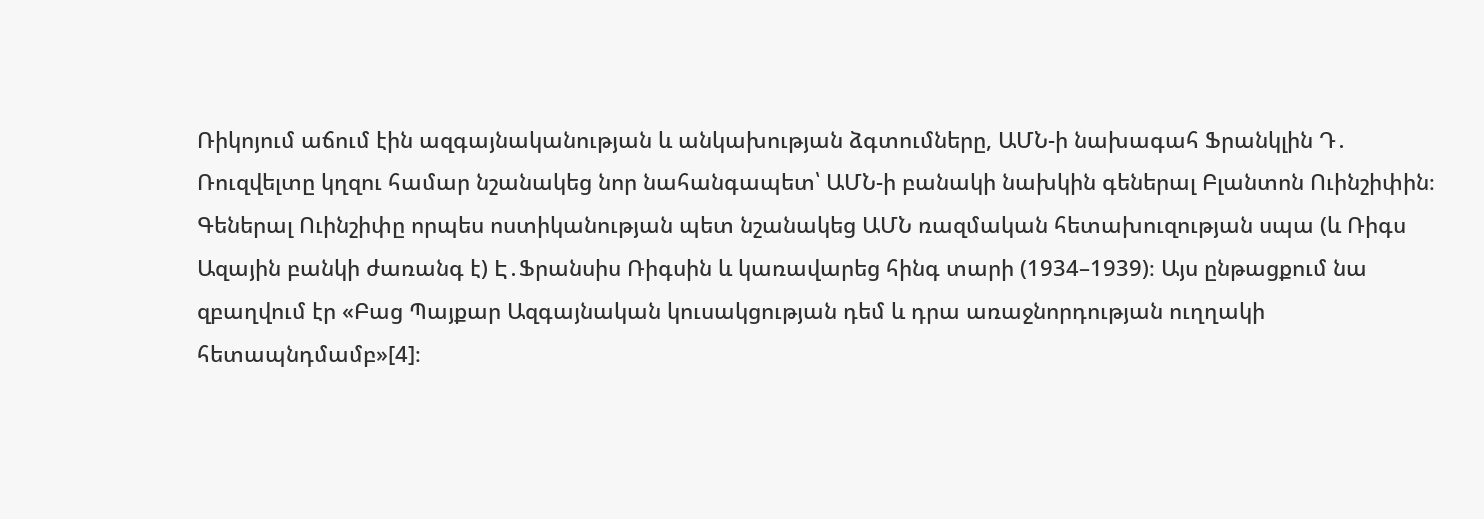Ռիկոյում աճում էին ազգայնականության և անկախության ձգտումները, ԱՄՆ-ի նախագահ Ֆրանկլին Դ․ Ռուզվելտը կղզու համար նշանակեց նոր նահանգապետ՝ ԱՄՆ-ի բանակի նախկին գեներալ Բլանտոն Ուինշիփին։
Գեներալ Ուինշիփը որպես ոստիկանության պետ նշանակեց ԱՄՆ ռազմական հետախուզության սպա (և Ռիգս Ազային բանկի ժառանգ է) Է․Ֆրանսիս Ռիգսին և կառավարեց հինգ տարի (1934–1939)։ Այս ընթացքում նա զբաղվում էր «Բաց Պայքար Ազգայնական կուսակցության դեմ և դրա առաջնորդության ուղղակի հետապնդմամբ»[4]։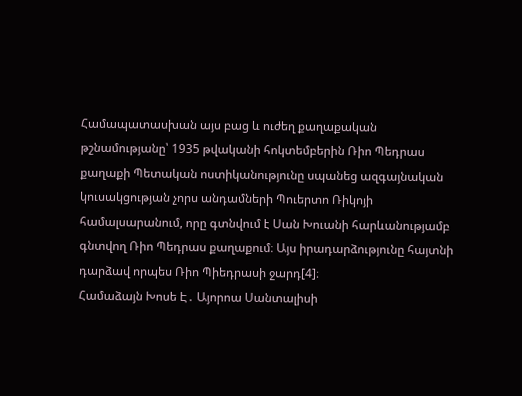Համապատասխան այս բաց և ուժեղ քաղաքական թշնամությանը՝ 1935 թվականի հոկտեմբերին Ռիո Պեդրաս քաղաքի Պետական ոստիկանությունը սպանեց ազգայնական կուսակցության չորս անդամների Պուերտո Ռիկոյի համալսարանում, որը գտնվում է Սան Խուանի հարևանությամբ գնտվող Ռիո Պեդրաս քաղաքում։ Այս իրադարձությունը հայտնի դարձավ որպես Ռիո Պիեդրասի ջարդ[4]։
Համաձայն Խոսե Է․ Այորոա Սանտալիսի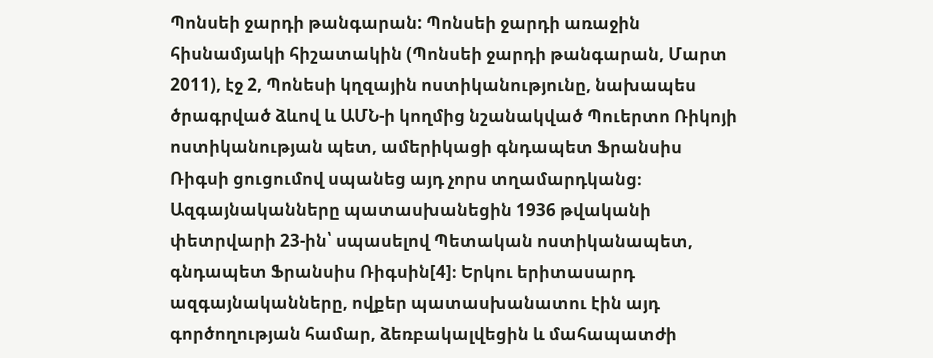Պոնսեի ջարդի թանգարան: Պոնսեի ջարդի առաջին հիսնամյակի հիշատակին (Պոնսեի ջարդի թանգարան, Մարտ 2011), էջ 2, Պոնեսի կղզային ոստիկանությունը, նախապես ծրագրված ձևով և ԱՄՆ-ի կողմից նշանակված Պուերտո Ռիկոյի ոստիկանության պետ, ամերիկացի գնդապետ Ֆրանսիս Ռիգսի ցուցումով սպանեց այդ չորս տղամարդկանց։ Ազգայնականները պատասխանեցին 1936 թվականի փետրվարի 23-ին՝ սպասելով Պետական ոստիկանապետ, գնդապետ Ֆրանսիս Ռիգսին[4]։ Երկու երիտասարդ ազգայնականները, ովքեր պատասխանատու էին այդ գործողության համար, ձեռբակալվեցին և մահապատժի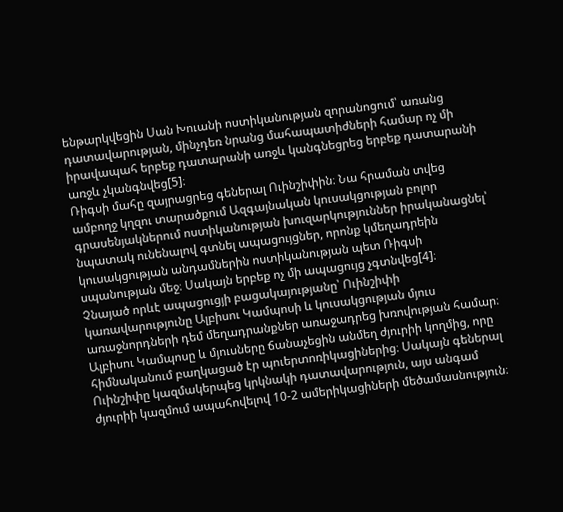ենթարկվեցին Սան Խուանի ոստիկանության զորանոցում՝ առանց դատավարության, մինչդեռ նրանց մահապատիժների համար ոչ մի իրավապահ երբեք դատարանի առջև կանգնեցրեց երբեք դատարանի առջև չկանգնվեց[5]։
Ռիգսի մահը զայրացրեց գեներալ Ուինշիփին։ Նա հրաման տվեց ամբողջ կղզու տարածքում Ազգայնական կուսակցության բոլոր գրասենյակներում ոստիկանության խուզարկություններ իրականացնել՝ նպատակ ունենալով գտնել ապացույցներ, որոնք կմեղադրեին կուսակցության անդամներին ոստիկանության պետ Ռիգսի սպանության մեջ։ Սակայն երբեք ոչ մի ապացույց չգտնվեց[4]։
Չնայած որևէ ապացուցյի բացակայությանը՝ Ուինշիփի կառավարությունը Ալբիսու Կամպոսի և կուսակցության մյուս առաջնորդների դեմ մեղադրանքներ առաջադրեց խռովության համար։ Ալբիսու Կամպոսը և մյուսները ճանաչեցին անմեղ ժյուրիի կողմից, որը հիմնականում բաղկացած էր պուերտոռիկացիներից։ Սակայն գեներալ Ուինշիփը կազմակերպեց կրկնակի դատավարություն, այս անգամ ժյուրիի կազմում ապահովելով 10-2 ամերիկացիների մեծամասնություն։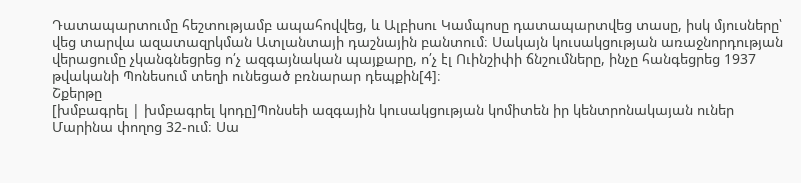Դատապարտումը հեշտությամբ ապահովվեց, և Ալբիսու Կամպոսը դատապարտվեց տասը, իսկ մյուսները՝ վեց տարվա ազատազրկման Ատլանտայի դաշնային բանտում։ Սակայն կուսակցության առաջնորդության վերացումը չկանգնեցրեց ո՛չ ազգայնական պայքարը, ո՛չ էլ Ուինշիփի ճնշումները, ինչը հանգեցրեց 1937 թվականի Պոնեսում տեղի ունեցած բռնարար դեպքին[4]։
Շքերթը
[խմբագրել | խմբագրել կոդը]Պոնսեի ազգային կուսակցության կոմիտեն իր կենտրոնակայան ուներ Մարինա փողոց 32-ում։ Սա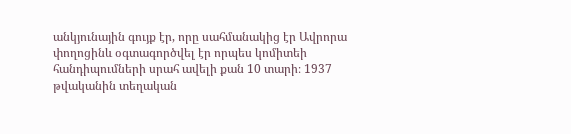անկյունային գույք էր, որը սահմանակից էր Ավրորա փողոցինև օգտագործվել էր որպես կոմիտեի հանդիպումների սրահ ավելի քան 10 տարի։ 1937 թվականին տեղական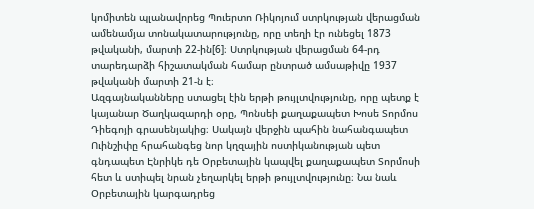կոմիտեն պլանավորեց Պուերտո Ռիկոյում ստրկության վերացման ամենամյա տոնակատարությունը, որը տեղի էր ունեցել 1873 թվականի, մարտի 22-ին[6]։ Ստրկության վերացման 64-րդ տարեդարձի հիշատակման համար ընտրած ամսաթիվը 1937 թվականի մարտի 21-ն է։
Ազգայնականները ստացել էին երթի թույլտվությունը, որը պետք է կայանար Ծաղկազարդի օրը, Պոնսեի քաղաքապետ Խոսե Տորմոս Դիեգոյի գրասենյակից։ Սակայն վերջին պահին նահանգապետ Ուինշիփը հրահանգեց նոր կղզային ոստիկանության պետ գնդապետ Էնրիկե դե Օրբետային կապվել քաղաքապետ Տորմոսի հետ և ստիպել նրան չեղարկել երթի թույլտվությունը։ Նա նաև Օրբետային կարգադրեց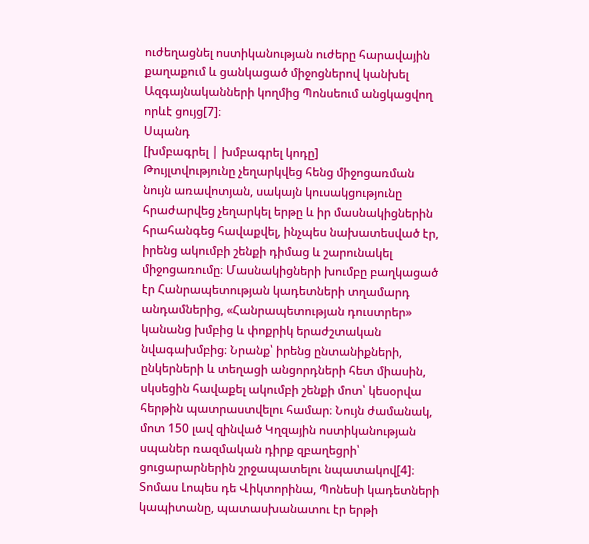ուժեղացնել ոստիկանության ուժերը հարավային քաղաքում և ցանկացած միջոցներով կանխել Ազգայնականների կողմից Պոնսեում անցկացվող որևէ ցույց[7]։
Սպանդ
[խմբագրել | խմբագրել կոդը]
Թույլտվությունը չեղարկվեց հենց միջոցառման նույն առավոտյան, սակայն կուսակցությունը հրաժարվեց չեղարկել երթը և իր մասնակիցներին հրահանգեց հավաքվել, ինչպես նախատեսված էր, իրենց ակումբի շենքի դիմաց և շարունակել միջոցառումը։ Մասնակիցների խումբը բաղկացած էր Հանրապետության կադետների տղամարդ անդամներից, «Հանրապետության դուստրեր» կանանց խմբից և փոքրիկ երաժշտական նվագախմբից։ Նրանք՝ իրենց ընտանիքների, ընկերների և տեղացի անցորդների հետ միասին, սկսեցին հավաքել ակումբի շենքի մոտ՝ կեսօրվա հերթին պատրաստվելու համար։ Նույն ժամանակ, մոտ 150 լավ զինված Կղզային ոստիկանության սպաներ ռազմական դիրք զբաղեցրի՝ ցուցարարներին շրջապատելու նպատակով[4]։
Տոմաս Լոպես դե Վիկտորինա, Պոնեսի կադետների կապիտանը, պատասխանատու էր երթի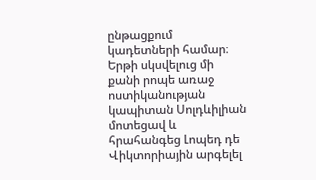ընթացքում կադետների համար։ Երթի սկսվելուց մի քանի րոպե առաջ ոստիկանության կապիտան Սոլդևիլիան մոտեցավ և հրահանգեց Լոպեդ դե Վիկտորիային արգելել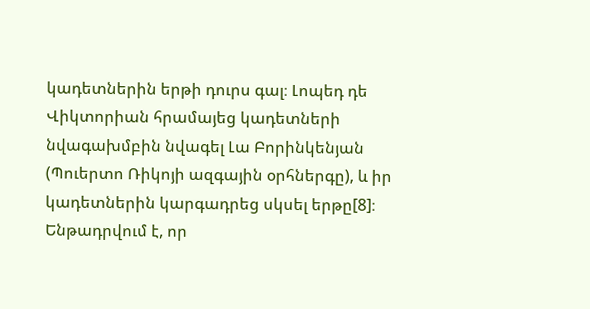կադետներին երթի դուրս գալ։ Լոպեդ դե Վիկտորիան հրամայեց կադետների նվագախմբին նվագել Լա Բորինկենյան (Պուերտո Ռիկոյի ազգային օրհներգը), և իր կադետներին կարգադրեց սկսել երթը[8]։
Ենթադրվում է, որ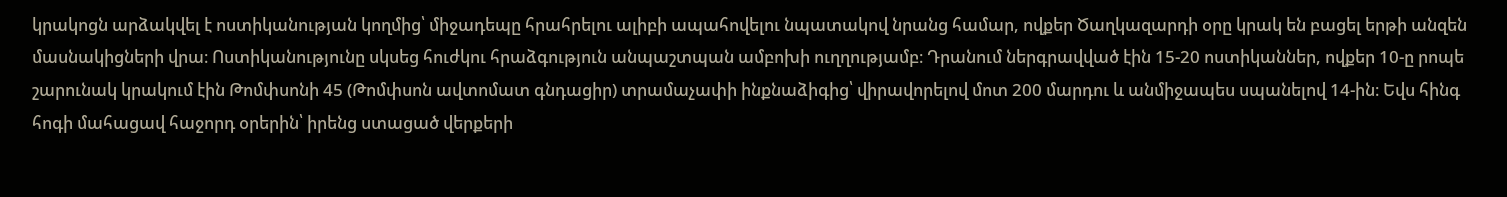կրակոցն արձակվել է ոստիկանության կողմից՝ միջադեպը հրահրելու ալիբի ապահովելու նպատակով նրանց համար, ովքեր Ծաղկազարդի օրը կրակ են բացել երթի անզեն մասնակիցների վրա։ Ոստիկանությունը սկսեց հուժկու հրաձգություն անպաշտպան ամբոխի ուղղությամբ։ Դրանում ներգրավված էին 15-20 ոստիկաններ, ովքեր 10-ը րոպե շարունակ կրակում էին Թոմփսոնի 45 (Թոմփսոն ավտոմատ գնդացիր) տրամաչափի ինքնաձիգից՝ վիրավորելով մոտ 200 մարդու և անմիջապես սպանելով 14-ին։ Եվս հինգ հոգի մահացավ հաջորդ օրերին՝ իրենց ստացած վերքերի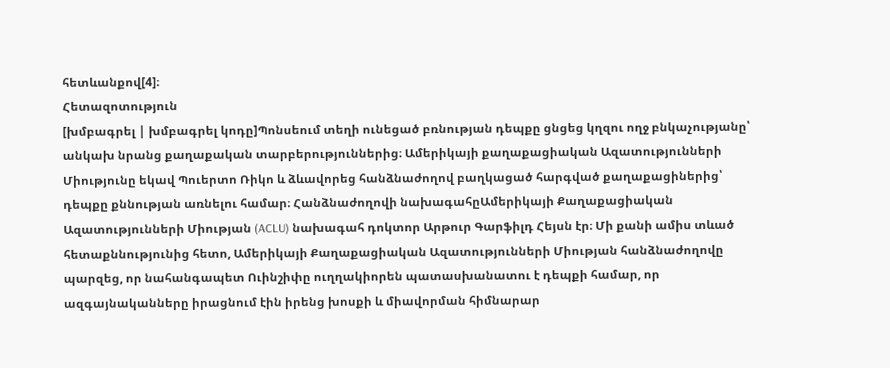հետևանքով[4]։
Հետազոտություն
[խմբագրել | խմբագրել կոդը]Պոնսեում տեղի ունեցած բռնության դեպքը ցնցեց կղզու ողջ բնկաչությանը՝ անկախ նրանց քաղաքական տարբերություններից։ Ամերիկայի քաղաքացիական Ազատությունների Միությունը եկավ Պուերտո Ռիկո և ձևավորեց հանձնաժողով բաղկացած հարգված քաղաքացիներից՝ դեպքը քննության առնելու համար։ Հանձնաժողովի նախագահըԱմերիկայի Քաղաքացիական Ազատությունների Միության (ACLU) նախագահ դոկտոր Արթուր Գարֆիլդ Հեյսն էր։ Մի քանի ամիս տևած հետաքննությունից հետո, Ամերիկայի Քաղաքացիական Ազատությունների Միության հանձնաժողովը պարզեց, որ նահանգապետ Ուինշիփը ուղղակիորեն պատասխանատու է դեպքի համար, որ ազգայնականները իրացնում էին իրենց խոսքի և միավորման հիմնարար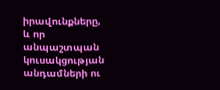իրավունքները, և որ անպաշտպան կուսակցության անդամների ու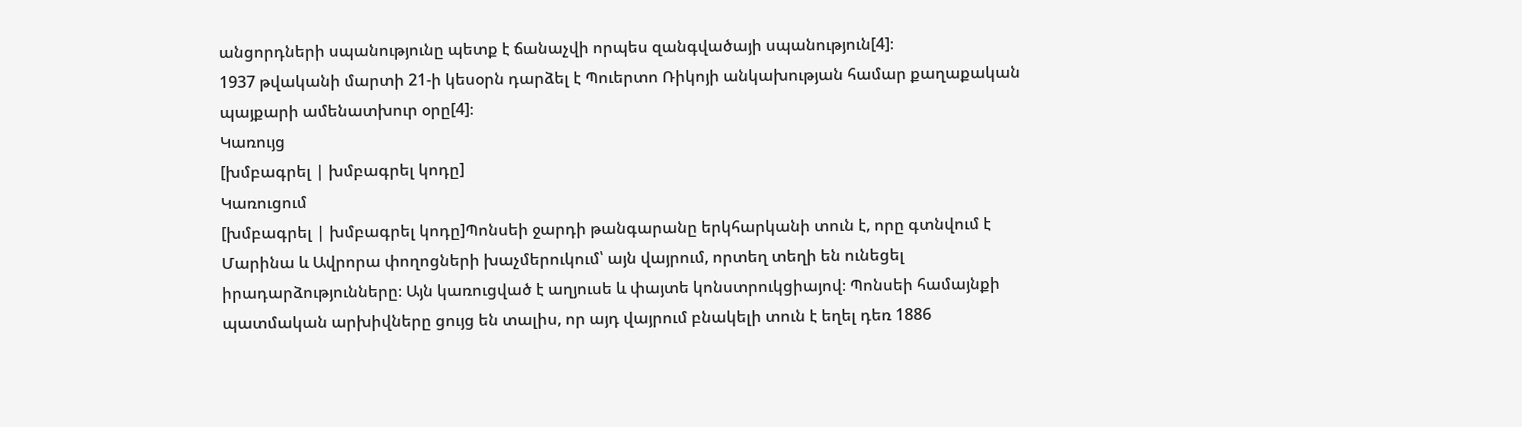անցորդների սպանությունը պետք է ճանաչվի որպես զանգվածայի սպանություն[4]։
1937 թվականի մարտի 21-ի կեսօրն դարձել է Պուերտո Ռիկոյի անկախության համար քաղաքական պայքարի ամենատխուր օրը[4]։
Կառույց
[խմբագրել | խմբագրել կոդը]
Կառուցում
[խմբագրել | խմբագրել կոդը]Պոնսեի ջարդի թանգարանը երկհարկանի տուն է, որը գտնվում է Մարինա և Ավրորա փողոցների խաչմերուկում՝ այն վայրում, որտեղ տեղի են ունեցել իրադարձությունները։ Այն կառուցված է աղյուսե և փայտե կոնստրուկցիայով։ Պոնսեի համայնքի պատմական արխիվները ցույց են տալիս, որ այդ վայրում բնակելի տուն է եղել դեռ 1886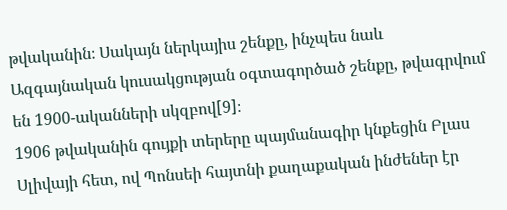թվականին։ Սակայն ներկայիս շենքը, ինչպես նաև Ազգայնական կուսակցության օգտագործած շենքը, թվագրվում են 1900-ականների սկզբով[9]։
1906 թվականին գույքի տերերը պայմանագիր կնքեցին Բլաս Սլիվայի հետ, ով Պոնսեի հայտնի քաղաքական ինժեներ էր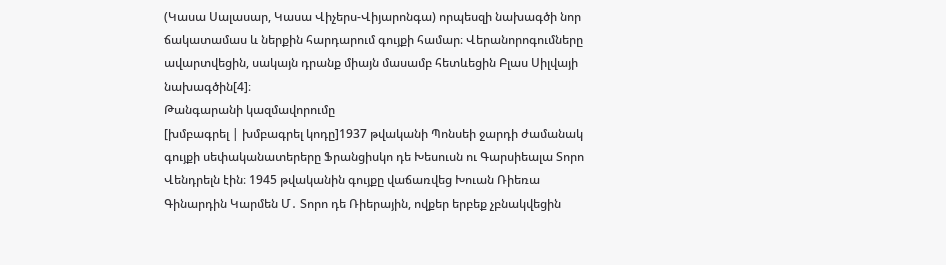(Կասա Սալասար, Կասա Վիչերս-Վիյարոնգա) որպեսզի նախագծի նոր ճակատամաս և ներքին հարդարում գույքի համար։ Վերանորոգումները ավարտվեցին, սակայն դրանք միայն մասամբ հետևեցին Բլաս Սիլվայի նախագծին[4]։
Թանգարանի կազմավորումը
[խմբագրել | խմբագրել կոդը]1937 թվականի Պոնսեի ջարդի ժամանակ գույքի սեփականատերերը Ֆրանցիսկո դե Խեսուսն ու Գարսիեալա Տորո Վենդրելն էին։ 1945 թվականին գույքը վաճառվեց Խուան Ռիեռա Գինարդին Կարմեն Մ․ Տորո դե Ռիերային, ովքեր երբեք չբնակվեցին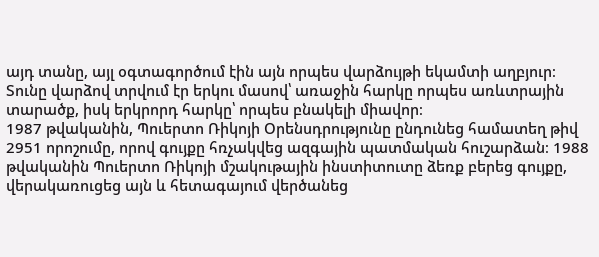այդ տանը, այլ օգտագործում էին այն որպես վարձույթի եկամտի աղբյուր։ Տունը վարձով տրվում էր երկու մասով՝ առաջին հարկը որպես առևտրային տարածք, իսկ երկրորդ հարկը՝ որպես բնակելի միավոր։
1987 թվականին, Պուերտո Ռիկոյի Օրենսդրությունը ընդունեց համատեղ թիվ 2951 որոշումը, որով գույքը հռչակվեց ազգային պատմական հուշարձան։ 1988 թվականին Պուերտո Ռիկոյի մշակութային ինստիտուտը ձեռք բերեց գույքը, վերակառուցեց այն և հետագայում վերծանեց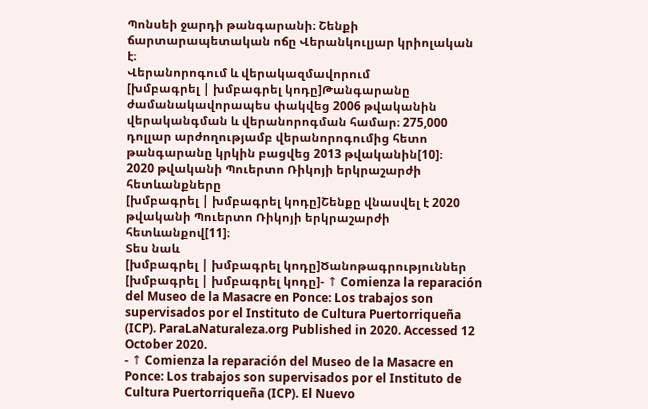Պոնսեի ջարդի թանգարանի։ Շենքի ճարտարապետական ոճը Վերանկուլյար կրիոլական է։
Վերանորոգում և վերակազմավորում
[խմբագրել | խմբագրել կոդը]Թանգարանը ժամանակավորապես փակվեց 2006 թվականին վերականգման և վերանորոգման համար։ 275,000 դոլլար արժողությամբ վերանորոգումից հետո թանգարանը կրկին բացվեց 2013 թվականին[10]։
2020 թվականի Պուերտո Ռիկոյի երկրաշարժի հետևանքները
[խմբագրել | խմբագրել կոդը]Շենքը վնասվել է 2020 թվականի Պուերտո Ռիկոյի երկրաշարժի հետևանքով[11]։
Տես նաև
[խմբագրել | խմբագրել կոդը]Ծանոթագրություններ
[խմբագրել | խմբագրել կոդը]- ↑ Comienza la reparación del Museo de la Masacre en Ponce: Los trabajos son supervisados por el Instituto de Cultura Puertorriqueña (ICP). ParaLaNaturaleza.org Published in 2020. Accessed 12 October 2020.
- ↑ Comienza la reparación del Museo de la Masacre en Ponce: Los trabajos son supervisados por el Instituto de Cultura Puertorriqueña (ICP). El Nuevo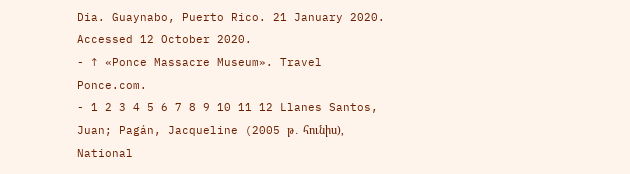Dia. Guaynabo, Puerto Rico. 21 January 2020. Accessed 12 October 2020.
- ↑ «Ponce Massacre Museum». Travel Ponce.com.
- 1 2 3 4 5 6 7 8 9 10 11 12 Llanes Santos, Juan; Pagán, Jacqueline (2005 թ․ հունիս), National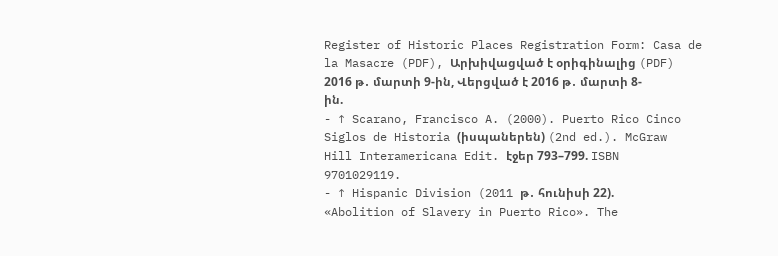Register of Historic Places Registration Form: Casa de la Masacre (PDF), Արխիվացված է օրիգինալից (PDF) 2016 թ․ մարտի 9-ին, Վերցված է 2016 թ․ մարտի 8-ին.
- ↑ Scarano, Francisco A. (2000). Puerto Rico Cinco Siglos de Historia (իսպաներեն) (2nd ed.). McGraw Hill Interamericana Edit. էջեր 793–799. ISBN 9701029119.
- ↑ Hispanic Division (2011 թ․ հունիսի 22). «Abolition of Slavery in Puerto Rico». The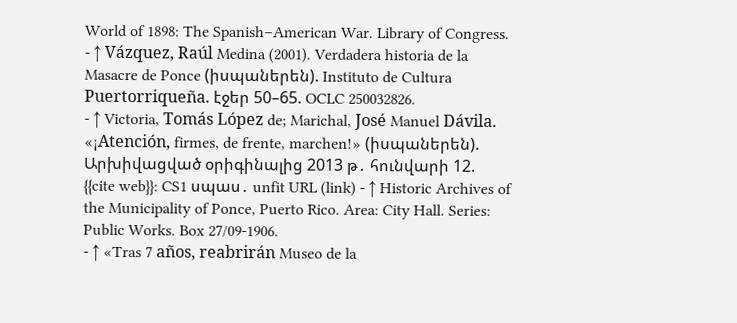World of 1898: The Spanish–American War. Library of Congress.
- ↑ Vázquez, Raúl Medina (2001). Verdadera historia de la Masacre de Ponce (իսպաներեն). Instituto de Cultura Puertorriqueña. էջեր 50–65. OCLC 250032826.
- ↑ Victoria, Tomás López de; Marichal, José Manuel Dávila. «¡Atención, firmes, de frente, marchen!» (իսպաներեն). Արխիվացված օրիգինալից 2013 թ․ հունվարի 12.
{{cite web}}: CS1 սպաս․ unfit URL (link) - ↑ Historic Archives of the Municipality of Ponce, Puerto Rico. Area: City Hall. Series: Public Works. Box 27/09-1906.
- ↑ «Tras 7 años, reabrirán Museo de la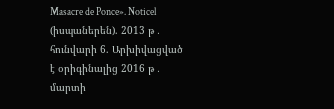Masacre de Ponce». Noticel (իսպաներեն). 2013 թ․ հունվարի 6. Արխիվացված է օրիգինալից 2016 թ․ մարտի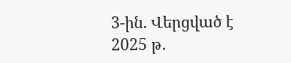3-ին. Վերցված է 2025 թ․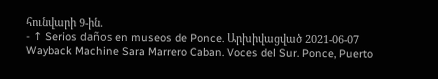հունվարի 9-ին.
- ↑ Serios daños en museos de Ponce. Արխիվացված 2021-06-07 Wayback Machine Sara Marrero Caban. Voces del Sur. Ponce, Puerto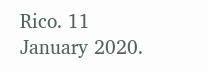Rico. 11 January 2020.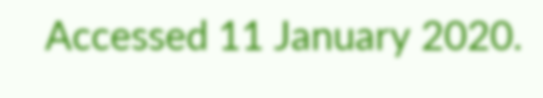Accessed 11 January 2020.